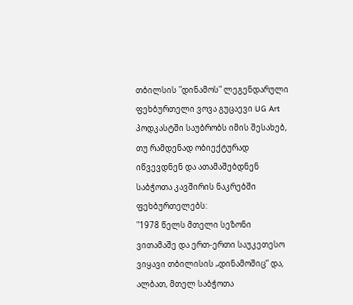თბილსის "დინამოს" ლეგენდარული ფეხბურთელი ვოვა გუცაევი UG Art პოდკასტში საუბრობს იმის შესახებ, თუ რამდენად ობიექტურად იწვევდნენ და ათამაშებდნენ საბჭოთა კავშირის ნაკრებში ფეხბურთელებს:
"1978 წელს მთელი სეზონი ვითამაშე და ერთ-ერთი საუკეთესო ვიყავი თბილისის „დინამოშიც“ და, ალბათ, მთელ საბჭოთა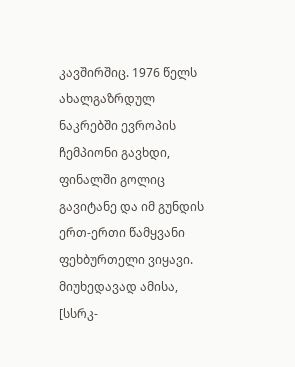კავშირშიც. 1976 წელს ახალგაზრდულ ნაკრებში ევროპის ჩემპიონი გავხდი, ფინალში გოლიც გავიტანე და იმ გუნდის ერთ-ერთი წამყვანი ფეხბურთელი ვიყავი.
მიუხედავად ამისა, [სსრკ-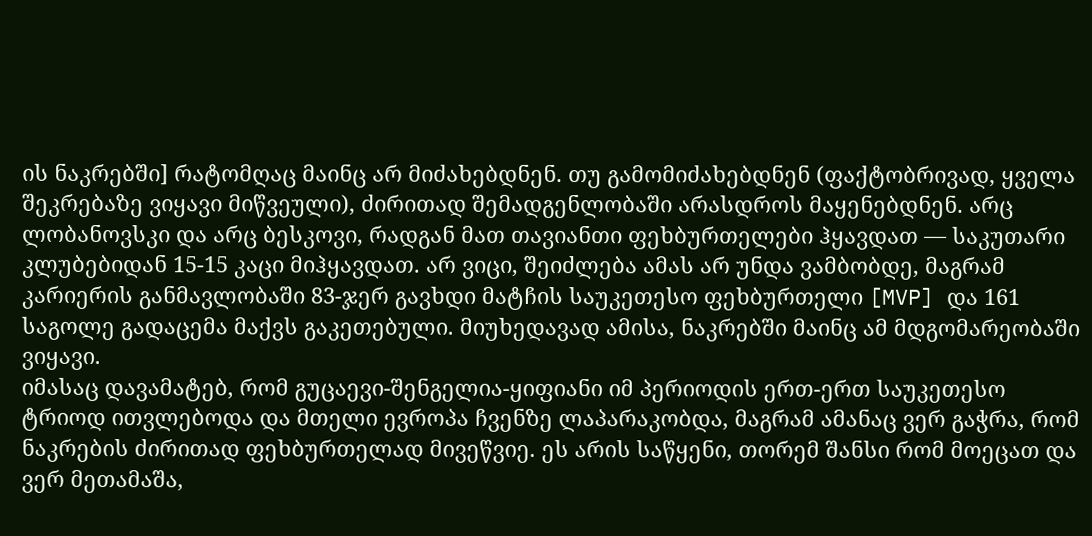ის ნაკრებში] რატომღაც მაინც არ მიძახებდნენ. თუ გამომიძახებდნენ (ფაქტობრივად, ყველა შეკრებაზე ვიყავი მიწვეული), ძირითად შემადგენლობაში არასდროს მაყენებდნენ. არც ლობანოვსკი და არც ბესკოვი, რადგან მათ თავიანთი ფეხბურთელები ჰყავდათ — საკუთარი კლუბებიდან 15-15 კაცი მიჰყავდათ. არ ვიცი, შეიძლება ამას არ უნდა ვამბობდე, მაგრამ კარიერის განმავლობაში 83-ჯერ გავხდი მატჩის საუკეთესო ფეხბურთელი [MVP] და 161 საგოლე გადაცემა მაქვს გაკეთებული. მიუხედავად ამისა, ნაკრებში მაინც ამ მდგომარეობაში ვიყავი.
იმასაც დავამატებ, რომ გუცაევი-შენგელია-ყიფიანი იმ პერიოდის ერთ-ერთ საუკეთესო ტრიოდ ითვლებოდა და მთელი ევროპა ჩვენზე ლაპარაკობდა, მაგრამ ამანაც ვერ გაჭრა, რომ ნაკრების ძირითად ფეხბურთელად მივეწვიე. ეს არის საწყენი, თორემ შანსი რომ მოეცათ და ვერ მეთამაშა,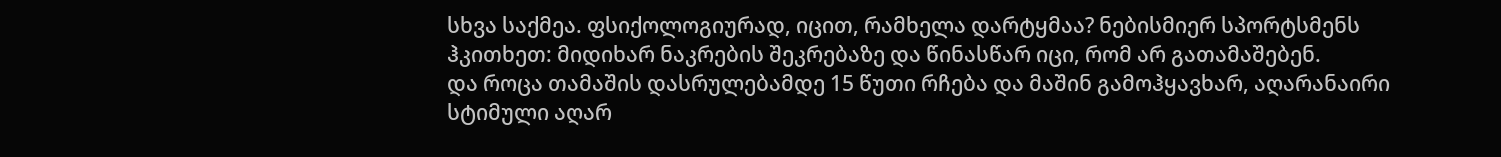სხვა საქმეა. ფსიქოლოგიურად, იცით, რამხელა დარტყმაა? ნებისმიერ სპორტსმენს ჰკითხეთ: მიდიხარ ნაკრების შეკრებაზე და წინასწარ იცი, რომ არ გათამაშებენ.
და როცა თამაშის დასრულებამდე 15 წუთი რჩება და მაშინ გამოჰყავხარ, აღარანაირი სტიმული აღარ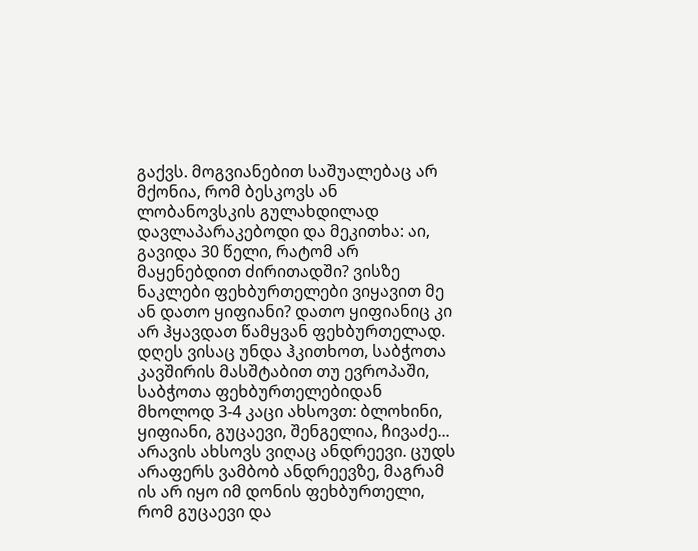გაქვს. მოგვიანებით საშუალებაც არ მქონია, რომ ბესკოვს ან ლობანოვსკის გულახდილად დავლაპარაკებოდი და მეკითხა: აი, გავიდა 30 წელი, რატომ არ მაყენებდით ძირითადში? ვისზე ნაკლები ფეხბურთელები ვიყავით მე ან დათო ყიფიანი? დათო ყიფიანიც კი არ ჰყავდათ წამყვან ფეხბურთელად. დღეს ვისაც უნდა ჰკითხოთ, საბჭოთა კავშირის მასშტაბით თუ ევროპაში, საბჭოთა ფეხბურთელებიდან მხოლოდ 3-4 კაცი ახსოვთ: ბლოხინი, ყიფიანი, გუცაევი, შენგელია, ჩივაძე... არავის ახსოვს ვიღაც ანდრეევი. ცუდს არაფერს ვამბობ ანდრეევზე, მაგრამ ის არ იყო იმ დონის ფეხბურთელი, რომ გუცაევი და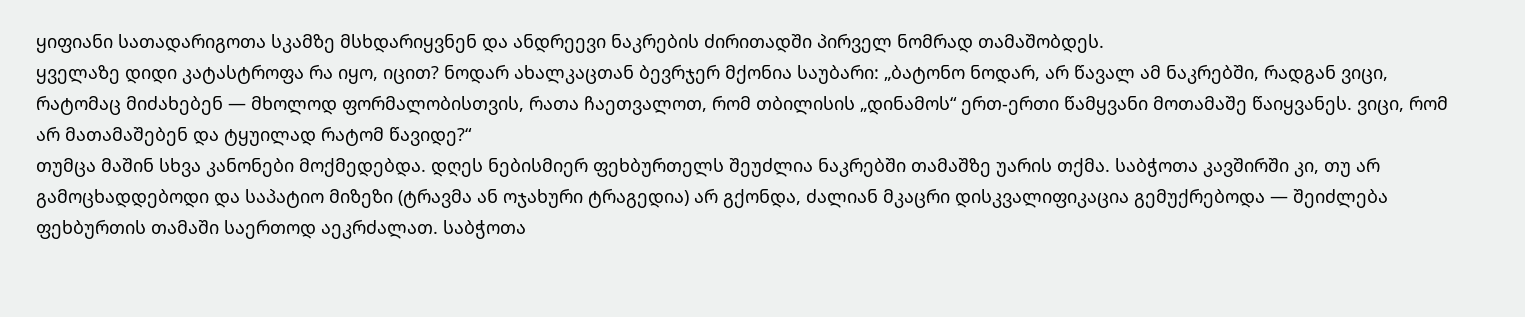ყიფიანი სათადარიგოთა სკამზე მსხდარიყვნენ და ანდრეევი ნაკრების ძირითადში პირველ ნომრად თამაშობდეს.
ყველაზე დიდი კატასტროფა რა იყო, იცით? ნოდარ ახალკაცთან ბევრჯერ მქონია საუბარი: „ბატონო ნოდარ, არ წავალ ამ ნაკრებში, რადგან ვიცი, რატომაც მიძახებენ — მხოლოდ ფორმალობისთვის, რათა ჩაეთვალოთ, რომ თბილისის „დინამოს“ ერთ-ერთი წამყვანი მოთამაშე წაიყვანეს. ვიცი, რომ არ მათამაშებენ და ტყუილად რატომ წავიდე?“
თუმცა მაშინ სხვა კანონები მოქმედებდა. დღეს ნებისმიერ ფეხბურთელს შეუძლია ნაკრებში თამაშზე უარის თქმა. საბჭოთა კავშირში კი, თუ არ გამოცხადდებოდი და საპატიო მიზეზი (ტრავმა ან ოჯახური ტრაგედია) არ გქონდა, ძალიან მკაცრი დისკვალიფიკაცია გემუქრებოდა — შეიძლება ფეხბურთის თამაში საერთოდ აეკრძალათ. საბჭოთა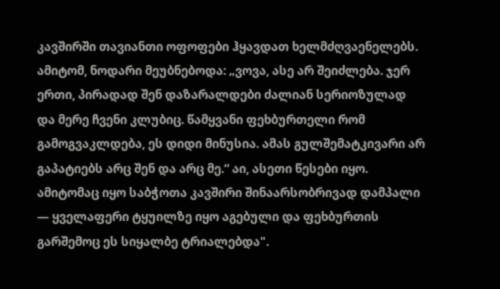კავშირში თავიანთი ოფოფები ჰყავდათ ხელმძღვაენელებს. ამიტომ, ნოდარი მეუბნებოდა: „ვოვა, ასე არ შეიძლება. ჯერ ერთი, პირადად შენ დაზარალდები ძალიან სერიოზულად და მერე ჩვენი კლუბიც. წამყვანი ფეხბურთელი რომ გამოგვაკლდება, ეს დიდი მინუსია. ამას გულშემატკივარი არ გაპატიებს არც შენ და არც მე.“ აი, ასეთი წესები იყო. ამიტომაც იყო საბჭოთა კავშირი შინაარსობრივად დამპალი — ყველაფერი ტყუილზე იყო აგებული და ფეხბურთის გარშემოც ეს სიყალბე ტრიალებდა".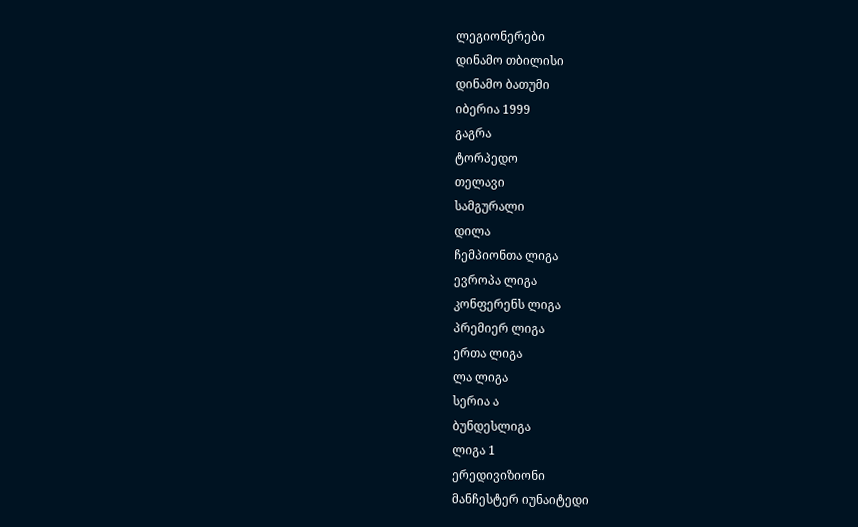ლეგიონერები
დინამო თბილისი
დინამო ბათუმი
იბერია 1999
გაგრა
ტორპედო
თელავი
სამგურალი
დილა
ჩემპიონთა ლიგა
ევროპა ლიგა
კონფერენს ლიგა
პრემიერ ლიგა
ერთა ლიგა
ლა ლიგა
სერია ა
ბუნდესლიგა
ლიგა 1
ერედივიზიონი
მანჩესტერ იუნაიტედი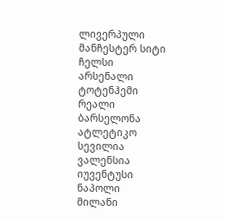ლივერპული
მანჩესტერ სიტი
ჩელსი
არსენალი
ტოტენჰემი
რეალი
ბარსელონა
ატლეტიკო
სევილია
ვალენსია
იუვენტუსი
ნაპოლი
მილანი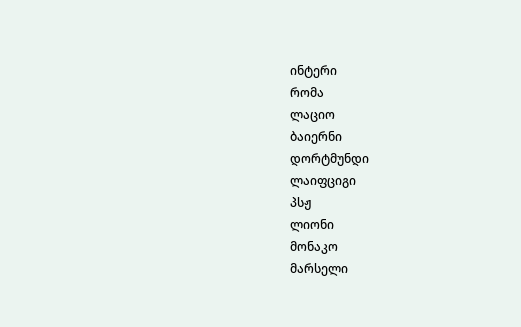ინტერი
რომა
ლაციო
ბაიერნი
დორტმუნდი
ლაიფციგი
პსჟ
ლიონი
მონაკო
მარსელი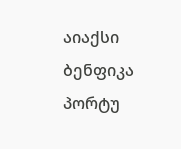აიაქსი
ბენფიკა
პორტუ